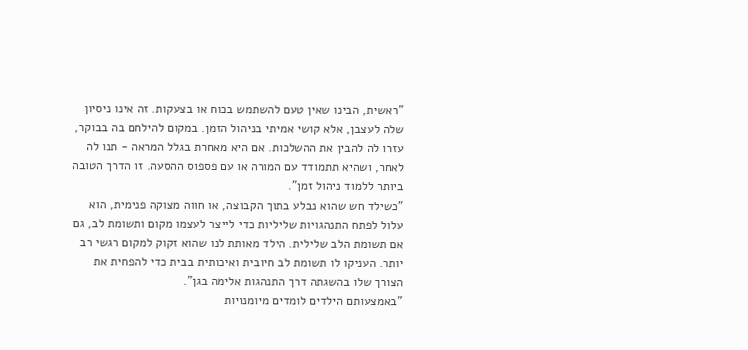"ראשית, הבינו שאין טעם להשתמש בכוח או בצעקות. זה אינו ניסיון שלה לעצבן, אלא קושי אמיתי בניהול הזמן. במקום להילחם בה בבוקר, עזרו לה להבין את ההשלכות. אם היא מאחרת בגלל המראה - תנו לה לאחר, ושהיא תתמודד עם המורה או עם פספוס ההסעה. זו הדרך הטובה ביותר ללמוד ניהול זמן".
"כשילד חש שהוא נבלע בתוך הקבוצה, או חווה מצוקה פנימית, הוא עלול לפתח התנהגויות שליליות כדי לייצר לעצמו מקום ותשומת לב, גם אם תשומת הלב שלילית. הילד מאותת לנו שהוא זקוק למקום רגשי רב יותר. העניקו לו תשומת לב חיובית ואיכותית בבית כדי להפחית את הצורך שלו בהשגתה דרך התנהגות אלימה בגן".
"באמצעותם הילדים לומדים מיומנויות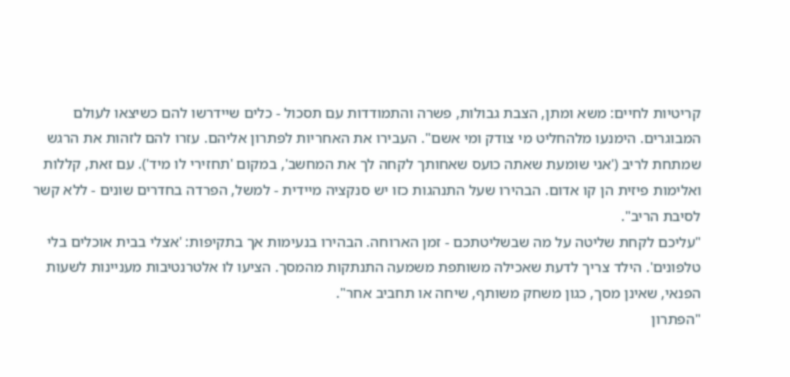קריטיות לחיים: משא ומתן, הצבת גבולות, פשרה והתמודדות עם תסכול - כלים שיידרשו להם כשיצאו לעולם המבוגרים. הימנעו מלהחליט מי צודק ומי אשם". העבירו את האחריות לפתרון אליהם. עזרו להם לזהות את הרגש שמתחת לריב ('אני שומעת שאתה כועס שאחותך לקחה לך את המחשב', במקום 'תחזירי לו מיד'). עם זאת, קללות ואלימות פיזית הן קו אדום. הבהירו שעל התנהגות כזו יש סנקציה מיידית - למשל, הפרדה בחדרים שונים - ללא קשר לסיבת הריב".
"עליכם לקחת שליטה על מה שבשליטתכם - זמן הארוחה. הבהירו בנעימות אך בתקיפות: 'אצלי בבית אוכלים בלי טלפונים'. הילד צריך לדעת שאכילה משותפת משמעה התנתקות מהמסך. הציעו לו אלטרנטיבות מעניינות לשעות הפנאי, שאינן מסך, כגון משחק משותף, שיחה או תחביב אחר".
"הפתרון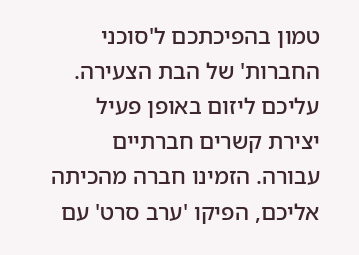טמון בהפיכתכם ל'סוכני החברות' של הבת הצעירה. עליכם ליזום באופן פעיל יצירת קשרים חברתיים עבורה. הזמינו חברה מהכיתה אליכם, הפיקו 'ערב סרט' עם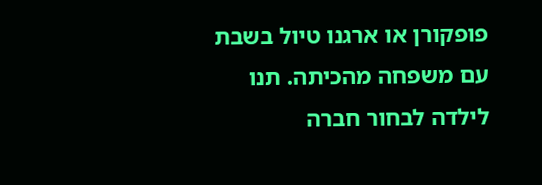פופקורן או ארגנו טיול בשבת עם משפחה מהכיתה. תנו לילדה לבחור חברה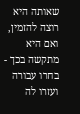שאותה היא רוצה להזמין, ואם היא מתקשה בכך - בחרו עבורה ועזרו לה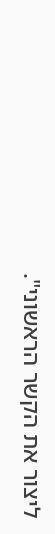ליצור את הקשר הראשוני".